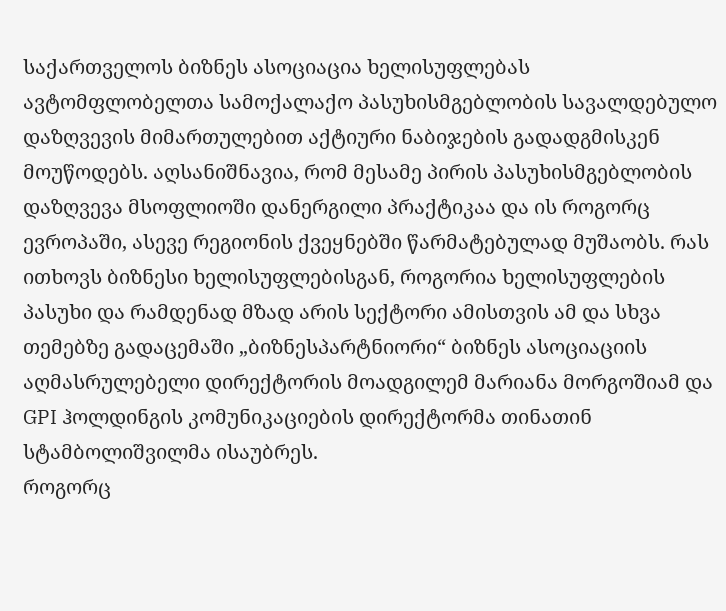საქართველოს ბიზნეს ასოციაცია ხელისუფლებას ავტომფლობელთა სამოქალაქო პასუხისმგებლობის სავალდებულო დაზღვევის მიმართულებით აქტიური ნაბიჯების გადადგმისკენ მოუწოდებს. აღსანიშნავია, რომ მესამე პირის პასუხისმგებლობის დაზღვევა მსოფლიოში დანერგილი პრაქტიკაა და ის როგორც ევროპაში, ასევე რეგიონის ქვეყნებში წარმატებულად მუშაობს. რას ითხოვს ბიზნესი ხელისუფლებისგან, როგორია ხელისუფლების პასუხი და რამდენად მზად არის სექტორი ამისთვის ამ და სხვა თემებზე გადაცემაში „ბიზნესპარტნიორი“ ბიზნეს ასოციაციის აღმასრულებელი დირექტორის მოადგილემ მარიანა მორგოშიამ და GPI ჰოლდინგის კომუნიკაციების დირექტორმა თინათინ სტამბოლიშვილმა ისაუბრეს.
როგორც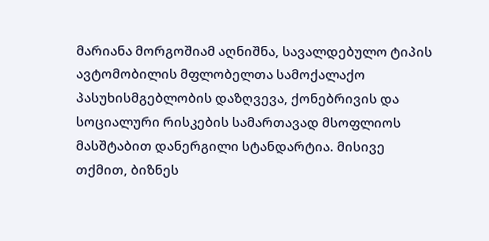მარიანა მორგოშიამ აღნიშნა, სავალდებულო ტიპის ავტომობილის მფლობელთა სამოქალაქო პასუხისმგებლობის დაზღვევა, ქონებრივის და სოციალური რისკების სამართავად მსოფლიოს მასშტაბით დანერგილი სტანდარტია. მისივე თქმით, ბიზნეს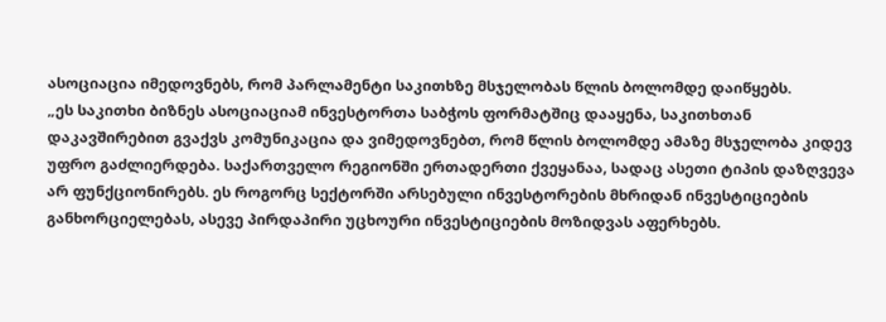ასოციაცია იმედოვნებს, რომ პარლამენტი საკითხზე მსჯელობას წლის ბოლომდე დაიწყებს.
„ეს საკითხი ბიზნეს ასოციაციამ ინვესტორთა საბჭოს ფორმატშიც დააყენა, საკითხთან დაკავშირებით გვაქვს კომუნიკაცია და ვიმედოვნებთ, რომ წლის ბოლომდე ამაზე მსჯელობა კიდევ უფრო გაძლიერდება. საქართველო რეგიონში ერთადერთი ქვეყანაა, სადაც ასეთი ტიპის დაზღვევა არ ფუნქციონირებს. ეს როგორც სექტორში არსებული ინვესტორების მხრიდან ინვესტიციების განხორციელებას, ასევე პირდაპირი უცხოური ინვესტიციების მოზიდვას აფერხებს.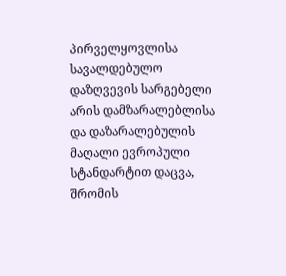პირველყოვლისა სავალდებულო დაზღვევის სარგებელი არის დამზარალებლისა და დაზარალებულის მაღალი ევროპული სტანდარტით დაცვა, შრომის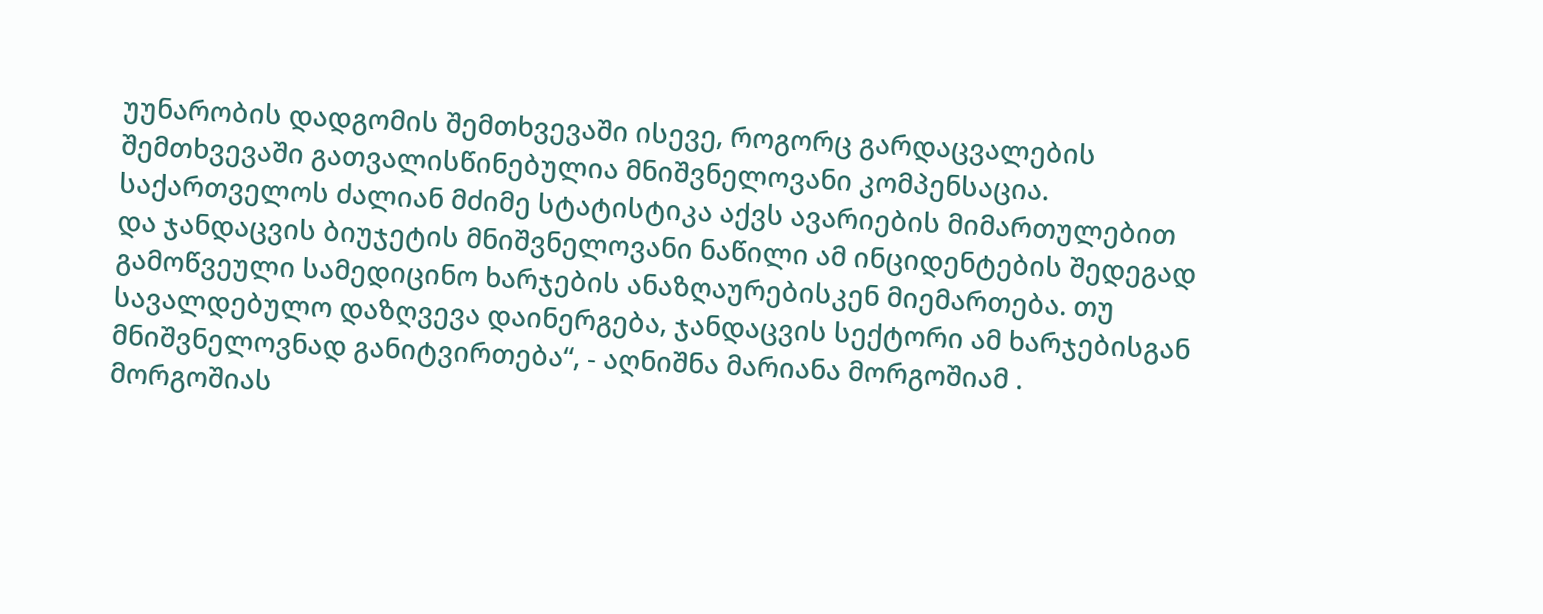უუნარობის დადგომის შემთხვევაში ისევე, როგორც გარდაცვალების შემთხვევაში გათვალისწინებულია მნიშვნელოვანი კომპენსაცია. საქართველოს ძალიან მძიმე სტატისტიკა აქვს ავარიების მიმართულებით და ჯანდაცვის ბიუჯეტის მნიშვნელოვანი ნაწილი ამ ინციდენტების შედეგად გამოწვეული სამედიცინო ხარჯების ანაზღაურებისკენ მიემართება. თუ სავალდებულო დაზღვევა დაინერგება, ჯანდაცვის სექტორი ამ ხარჯებისგან მნიშვნელოვნად განიტვირთება“, - აღნიშნა მარიანა მორგოშიამ .
მორგოშიას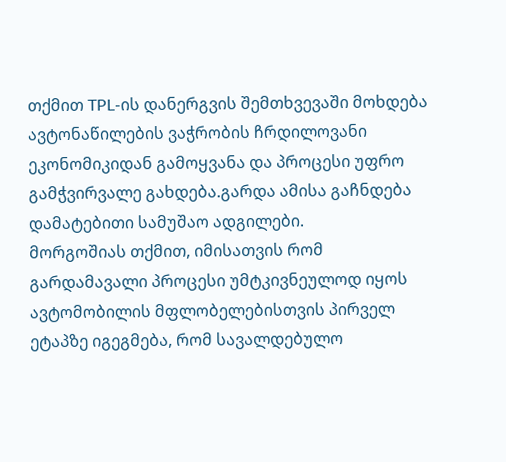თქმით TPL-ის დანერგვის შემთხვევაში მოხდება ავტონაწილების ვაჭრობის ჩრდილოვანი ეკონომიკიდან გამოყვანა და პროცესი უფრო გამჭვირვალე გახდება.გარდა ამისა გაჩნდება დამატებითი სამუშაო ადგილები.
მორგოშიას თქმით, იმისათვის რომ გარდამავალი პროცესი უმტკივნეულოდ იყოს ავტომობილის მფლობელებისთვის პირველ ეტაპზე იგეგმება, რომ სავალდებულო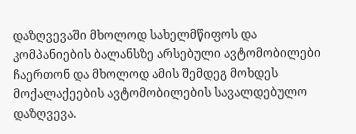დაზღვევაში მხოლოდ სახელმწიფოს და კომპანიების ბალანსზე არსებული ავტომობილები ჩაერთონ და მხოლოდ ამის შემდეგ მოხდეს მოქალაქეების ავტომობილების სავალდებულო დაზღვევა.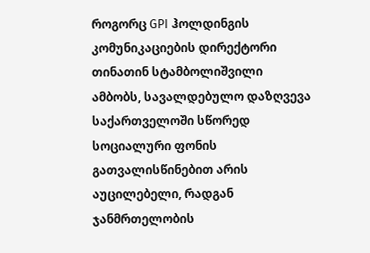როგორც GPI ჰოლდინგის კომუნიკაციების დირექტორი თინათინ სტამბოლიშვილი ამბობს, სავალდებულო დაზღვევა საქართველოში სწორედ სოციალური ფონის გათვალისწინებით არის აუცილებელი, რადგან ჯანმრთელობის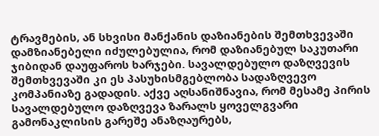ტრავმების, ან სხვისი მანქანის დაზიანების შემთხვევაში დამზიანებელი იძულებულია, რომ დაზიანებულ საკუთარი ჯიბიდან დაუფაროს ხარჯები. სავალდებულო დაზღვევის შემთხვევაში კი ეს პასუხისმგებლობა სადაზღვევო კომპანიაზე გადადის. აქვე აღსანიშნავია, რომ მესამე პირის სავალდებულო დაზღვევა ზარალს ყოველგვარი გამონაკლისის გარეშე ანაზღაურებს,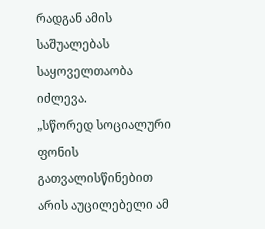რადგან ამის საშუალებას საყოველთაობა იძლევა.
„სწორედ სოციალური ფონის გათვალისწინებით არის აუცილებელი ამ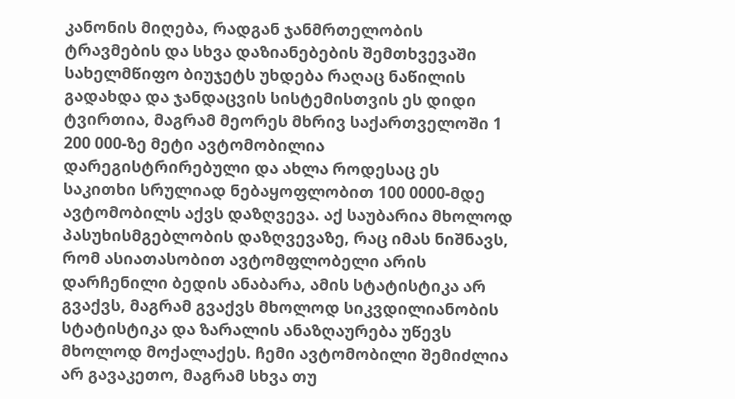კანონის მიღება, რადგან ჯანმრთელობის ტრავმების და სხვა დაზიანებების შემთხვევაში სახელმწიფო ბიუჯეტს უხდება რაღაც ნაწილის გადახდა და ჯანდაცვის სისტემისთვის ეს დიდი ტვირთია, მაგრამ მეორეს მხრივ საქართველოში 1 200 000-ზე მეტი ავტომობილია დარეგისტრირებული და ახლა როდესაც ეს საკითხი სრულიად ნებაყოფლობით 100 0000-მდე ავტომობილს აქვს დაზღვევა. აქ საუბარია მხოლოდ პასუხისმგებლობის დაზღვევაზე, რაც იმას ნიშნავს, რომ ასიათასობით ავტომფლობელი არის დარჩენილი ბედის ანაბარა, ამის სტატისტიკა არ გვაქვს, მაგრამ გვაქვს მხოლოდ სიკვდილიანობის სტატისტიკა და ზარალის ანაზღაურება უწევს მხოლოდ მოქალაქეს. ჩემი ავტომობილი შემიძლია არ გავაკეთო, მაგრამ სხვა თუ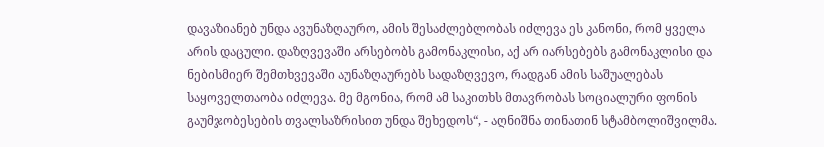დავაზიანებ უნდა ავუნაზღაურო, ამის შესაძლებლობას იძლევა ეს კანონი, რომ ყველა არის დაცული. დაზღვევაში არსებობს გამონაკლისი, აქ არ იარსებებს გამონაკლისი და ნებისმიერ შემთხვევაში აუნაზღაურებს სადაზღვევო, რადგან ამის საშუალებას საყოველთაობა იძლევა. მე მგონია, რომ ამ საკითხს მთავრობას სოციალური ფონის გაუმჯობესების თვალსაზრისით უნდა შეხედოს“, - აღნიშნა თინათინ სტამბოლიშვილმა.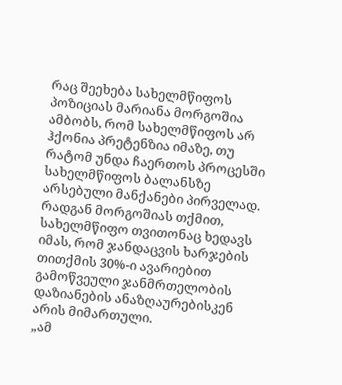რაც შეეხება სახელმწიფოს პოზიციას მარიანა მორგოშია ამბობს, რომ სახელმწიფოს არ ჰქონია პრეტენზია იმაზე, თუ რატომ უნდა ჩაერთოს პროცესში სახელმწიფოს ბალანსზე არსებული მანქანები პირველად. რადგან მორგოშიას თქმით, სახელმწიფო თვითონაც ხედავს იმას, რომ ჯანდაცვის ხარჯების თითქმის 30%-ი ავარიებით გამოწვეული ჯანმრთელობის დაზიანების ანაზღაურებისკენ არის მიმართული.
„ამ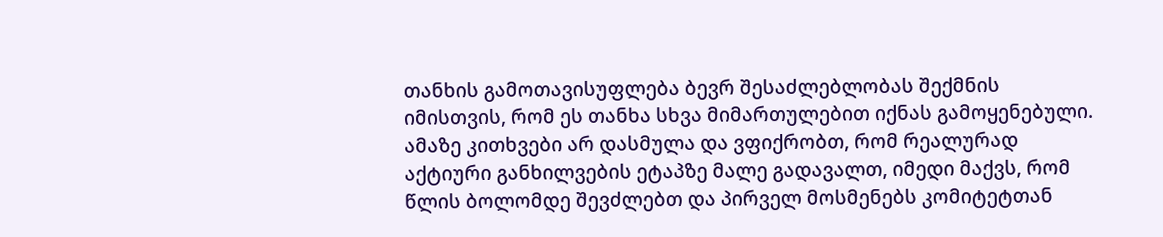თანხის გამოთავისუფლება ბევრ შესაძლებლობას შექმნის იმისთვის, რომ ეს თანხა სხვა მიმართულებით იქნას გამოყენებული. ამაზე კითხვები არ დასმულა და ვფიქრობთ, რომ რეალურად აქტიური განხილვების ეტაპზე მალე გადავალთ, იმედი მაქვს, რომ წლის ბოლომდე შევძლებთ და პირველ მოსმენებს კომიტეტთან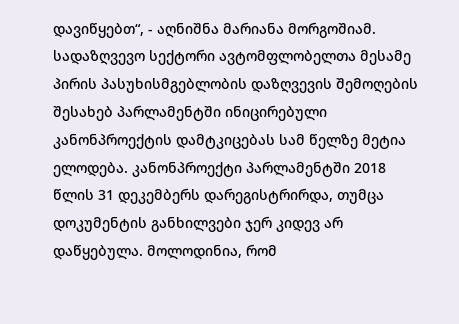დავიწყებთ“, - აღნიშნა მარიანა მორგოშიამ.
სადაზღვევო სექტორი ავტომფლობელთა მესამე პირის პასუხისმგებლობის დაზღვევის შემოღების შესახებ პარლამენტში ინიცირებული კანონპროექტის დამტკიცებას სამ წელზე მეტია ელოდება. კანონპროექტი პარლამენტში 2018 წლის 31 დეკემბერს დარეგისტრირდა, თუმცა დოკუმენტის განხილვები ჯერ კიდევ არ დაწყებულა. მოლოდინია, რომ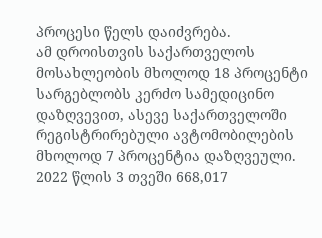პროცესი წელს დაიძვრება.
ამ დროისთვის საქართველოს მოსახლეობის მხოლოდ 18 პროცენტი სარგებლობს კერძო სამედიცინო დაზღვევით, ასევე საქართველოში რეგისტრირებული ავტომობილების მხოლოდ 7 პროცენტია დაზღვეული. 2022 წლის 3 თვეში 668,017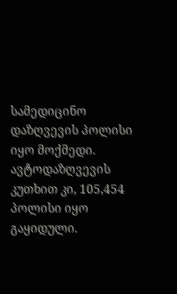სამედიცინო დაზღვევის პოლისი იყო მოქმედი. ავტოდაზღვევის კუთხით კი, 105,454 პოლისი იყო გაყიდული.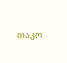თაკო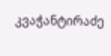კვაჭანტირაძე